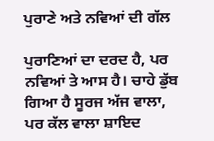ਪੁਰਾਣੇ ਅਤੇ ਨਵਿਆਂ ਦੀ ਗੱਲ

ਪੁਰਾਣਿਆਂ ਦਾ ਦਰਦ ਹੈ, ਪਰ ਨਵਿਆਂ ਤੇ ਆਸ ਹੈ। ਚਾਹੇ ਡੁੱਬ ਗਿਆ ਹੈ ਸੂਰਜ ਅੱਜ ਵਾਲਾ, ਪਰ ਕੱਲ ਵਾਲਾ ਸ਼ਾਇਦ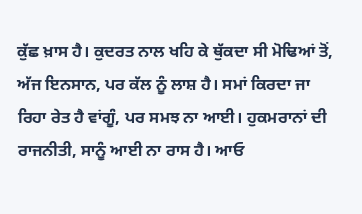ਕੁੱਛ ਖ਼ਾਸ ਹੈ। ਕੁਦਰਤ ਨਾਲ ਖਹਿ ਕੇ ਥੁੱਕਦਾ ਸੀ ਮੋਢਿਆਂ ਤੋਂ, ਅੱਜ ਇਨਸਾਨ, ਪਰ ਕੱਲ ਨੂੰ ਲਾਸ਼ ਹੈ। ਸਮਾਂ ਕਿਰਦਾ ਜਾ ਰਿਹਾ ਰੇਤ ਹੈ ਵਾਂਗੂੰ, ਪਰ ਸਮਝ ਨਾ ਆਈ। ਹੁਕਮਰਾਨਾਂ ਦੀ ਰਾਜਨੀਤੀ, ਸਾਨੂੰ ਆਈ ਨਾ ਰਾਸ ਹੈ। ਆਓ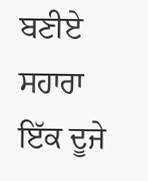ਬਣੀਏ ਸਹਾਰਾ ਇੱਕ ਦੂਜੇ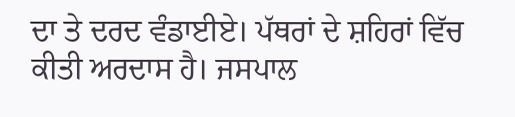ਦਾ ਤੇ ਦਰਦ ਵੰਡਾਈਏ। ਪੱਥਰਾਂ ਦੇ ਸ਼ਹਿਰਾਂ ਵਿੱਚ ਕੀਤੀ ਅਰਦਾਸ ਹੈ। ਜਸਪਾਲ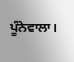ਪੂੰਨੇਵਾਲਾ।